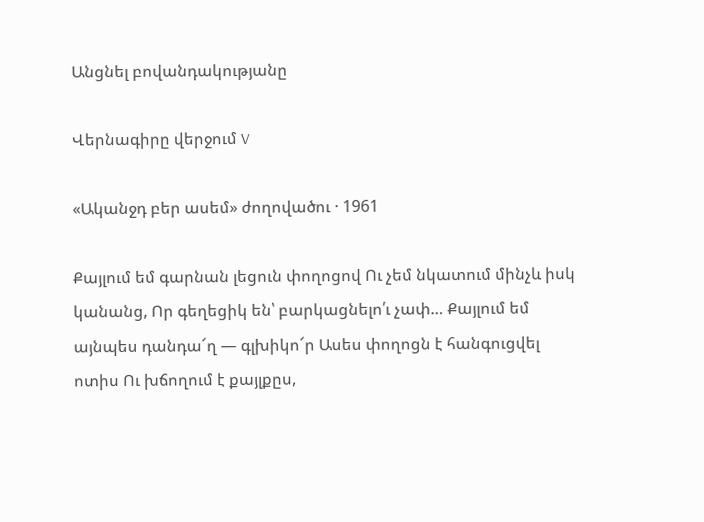Անցնել բովանդակությանը

Վերնագիրը վերջում V

«Ականջդ բեր ասեմ» ժողովածու · 1961

Քայլում եմ գարնան լեցուն փողոցով Ու չեմ նկատում մինչև իսկ կանանց, Որ գեղեցիկ են՝ բարկացնելո՛ւ չափ… Քայլում եմ այնպես դանդա՜ղ — գլխիկո՜ր Ասես փողոցն է հանգուցվել ոտիս Ու խճողում է քայլքըս,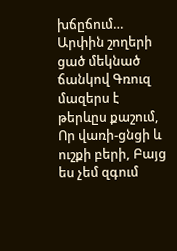խճըճում… Արփին շողերի ցած մեկնած ճանկով Գռուզ մազերս է թերևըս քաշում, Որ վառի-ցնցի և ուշքի բերի, Բայց ես չեմ զգում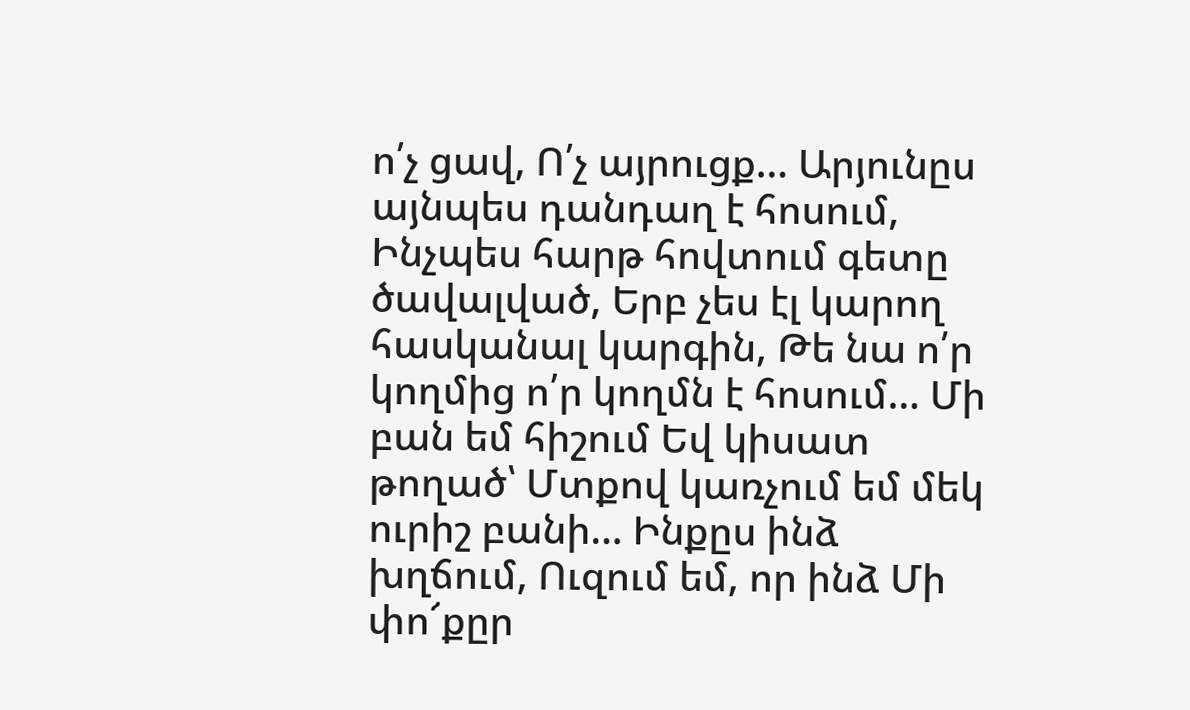ո՛չ ցավ, Ո՛չ այրուցք… Արյունըս այնպես դանդաղ է հոսում, Ինչպես հարթ հովտում գետը ծավալված, Երբ չես էլ կարող հասկանալ կարգին, Թե նա ո՛ր կողմից ո՛ր կողմն է հոսում… Մի բան եմ հիշում Եվ կիսատ թողած՝ Մտքով կառչում եմ մեկ ուրիշ բանի… Ինքըս ինձ խղճում, Ուզում եմ, որ ինձ Մի փո՜քըր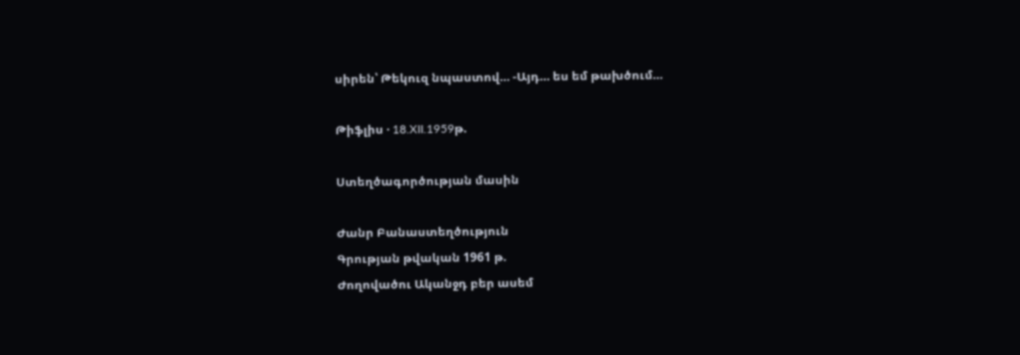սիրեն՝ Թեկուզ նպաստով… -Այդ… ես եմ թախծում…

Թիֆլիս · 18.XII.1959թ.

Ստեղծագործության մասին

Ժանր Բանաստեղծություն
Գրության թվական 1961 թ.
Ժողովածու Ականջդ բեր ասեմ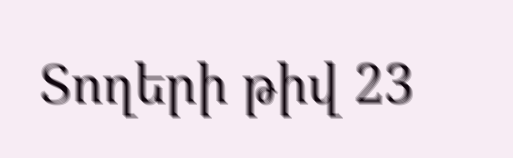Տողերի թիվ 23